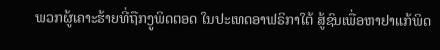ພວກຜູ້ເຄາະຮ້າຍທີ່ຖືກງູພິດຕອດ ໃນປະເທດອາຟຣິກາໃຕ້ ສູ້ຊົນເພື່ອຫາຢາແກ້ພິດ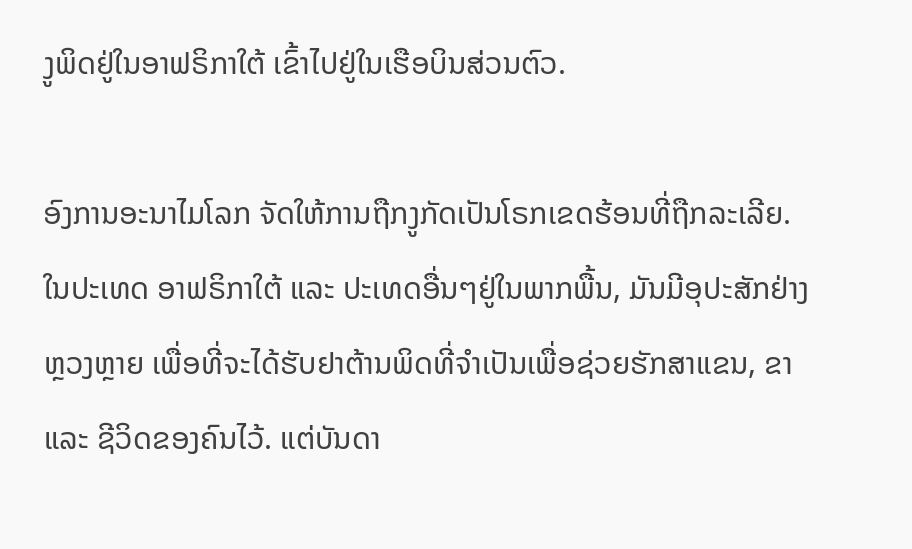ງູພິດຢູ່ໃນອາຟຣິກາໃຕ້ ເຂົ້າໄປຢູ່ໃນເຮືອບິນສ່ວນຕົວ.

ອົງການອະນາໄມໂລກ ຈັດໃຫ້ການຖືກງູກັດເປັນໂຣກເຂດຮ້ອນທີ່ຖືກລະເລີຍ. ໃນປະເທດ ອາຟຣິກາໃຕ້ ແລະ ປະເທດອື່ນໆຢູ່ໃນພາກພື້ນ, ມັນມີອຸປະສັກຢ່າງຫຼວງຫຼາຍ ເພື່ອທີ່ຈະໄດ້ຮັບຢາຕ້ານພິດທີ່ຈຳເປັນເພື່ອຊ່ວຍຮັກສາແຂນ, ຂາ ແລະ ຊີວິດຂອງຄົນໄວ້. ແຕ່ບັນດາ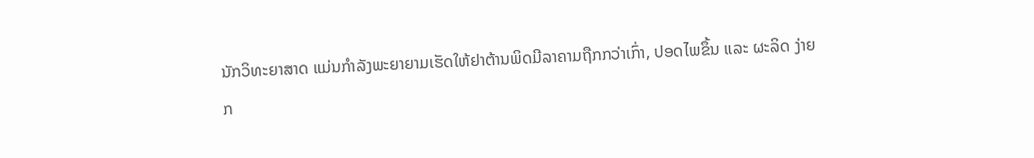ນັກວິທະຍາສາດ ແມ່ນກຳລັງພະຍາຍາມເຮັດໃຫ້ຢາຕ້ານພິດມີລາຄາມຖືກກວ່າເກົ່າ, ປອດໄພຂຶ້ນ ແລະ ຜະລິດ ງ່າຍກ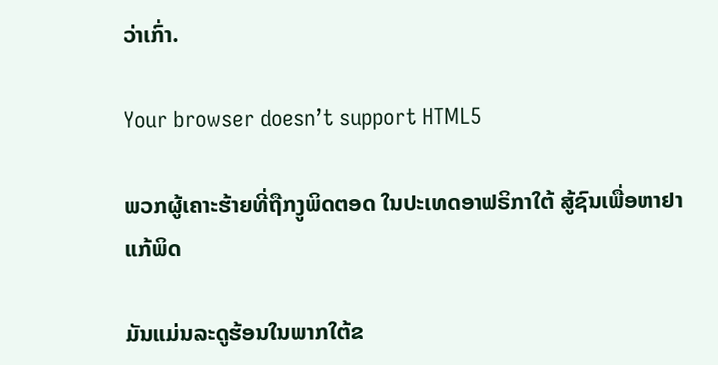ວ່າເກົ່າ.

Your browser doesn’t support HTML5

ພວກຜູ້ເຄາະຮ້າຍທີ່ຖືກງູພິດຕອດ ໃນປະເທດອາຟຣິກາໃຕ້ ສູ້ຊົນເພື່ອຫາຢາແກ້ພິດ

ມັນແມ່ນລະດູຮ້ອນໃນພາກໃຕ້ຂ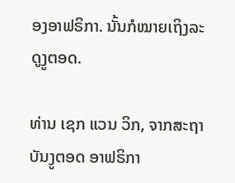ອງອາຟຣິກາ. ນັ້ນກໍໝາຍເຖິງລະດູງູຕອດ.

ທ່ານ ເຊກ ແວນ ວິກ, ຈາກສະຖາບັນງູຕອດ ອາຟຣິກາ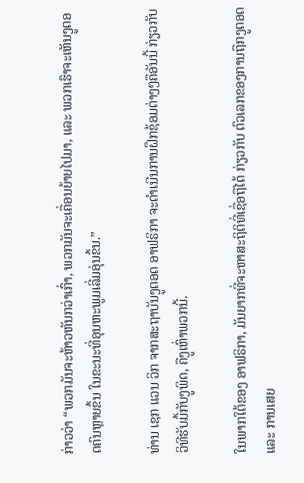ກ່າວວ່າ “ພວກມັນຈະຫ້າວຫັນກວ່າເກົ່າ, ພວກມັນຈະເຄື່ອນຍ້າຍໄປມາ, ແລະ ພວກເຮົາຈະເຫັນງູຕອດຄົນຫຼາຍຂຶ້ນ ໃນຂະນະທີ່ອຸນຫະພູມເລີ່ມອຸ່ນຂຶ້ນ.”

ທ່ານ ເຊກ ແວນ ວິກ ຈາກສະຖາບັນງູຕອດ ອາຟຣິກາ ຈະດຳເນີນການຝຶກຊ້ອມຕ່າງໆຄືອັນນີ້ ກ່ຽວກັບ ວິທີຮັບມື້ກັບງູພິດ, ຄືງູເຫົ່າພວກນີ້.

ໃນພາກໃຕ້ຂອງ ອາຟຣິກາ, ມັນຍາກທີ່ຈະຫາສະຖິຕິທີ່ເຊື່ອຖືໄດ້ ກ່ຽວກັບ ຕົວເລກຂອງການຖືກງູຕອດ ແລະ ການເສຍ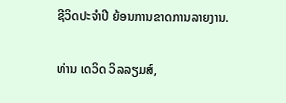ຊີວິດປະຈຳປີ ຍ້ອນການຂາດການລາຍງານ.

ທ່ານ ເດວິດ ວິລລຽມສ໌,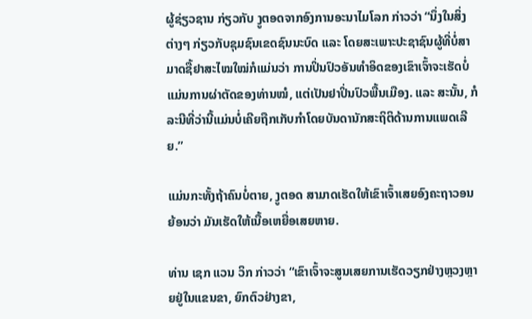ຜູ້ຊ່ຽວຊານ ກ່ຽວກັບ ງູຕອດຈາກອົງການອະນາໄມໂລກ ກ່າວວ່າ “ນຶ່ງໃນສິ່ງຕ່າງໆ ກ່ຽວກັບຊຸມຊົນເຂດຊົນນະບົດ ແລະ ໂດຍສະເພາະປະຊາຊົນຜູ້ທີ່ບໍ່ສາມາດຊື້ຢາສະໄໝໃໝ່ກໍແມ່ນວ່າ ການປິ່ນປົວອັນທຳອິດຂອງເຂົາເຈົ້າຈະເຮັດບໍ່ແມ່ນການຜ່າຕັດຂອງທ່ານໝໍ, ແຕ່ເປັນຢາປິ່ນປົວພື້ນເມືອງ. ແລະ ສະນັ້ນ, ກໍລະນີທີ່ວ່ານີ້ແມ່ນບໍ່ເຄີຍຖືກເກັບກຳໂດຍບັນດານັກສະຖິຕິດ້ານການແພດເລີຍ.”

ແມ່ນກະທັ້ງຖ້າຄົນບໍ່ຕາຍ, ງູຕອດ ສາມາດເຮັດໃຫ້ເຂົາເຈົ້າເສຍອົງຄະຖາວອນ ຍ້ອນວ່າ ມັນເຮັດໃຫ້ເນື້ອເຫຍື່ອເສຍຫາຍ.

ທ່ານ ເຊກ ແວນ ວິກ ກ່າວວ່າ “ເຂົາເຈົ້າຈະສູນເສຍການເຮັດວຽກຢ່າງຫຼວງຫຼາຍຢູ່ໃນແຂນຂາ, ຍົກຕົວຢ່າງຂາ,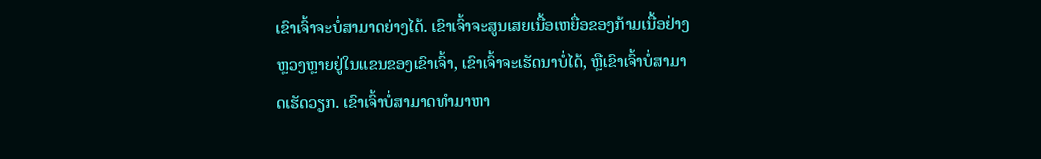ເຂົາເຈົ້າຈະບໍ່ສາມາດຍ່າງໄດ້. ເຂົາເຈົ້າຈະສູນເສຍເນື້ອເຫຍື່ອຂອງກ້າມເນື້ອຢ່າງຫຼວງຫຼາຍຢູ່ໃນແຂນຂອງເຂົາເຈົ້າ, ເຂົາເຈົ້າຈະເຮັດນາບໍ່ໄດ້, ຫຼືເຂົາເຈົ້າບໍ່ສາມາດເຮັດວຽກ. ເຂົາເຈົ້າບໍ່ສາມາດທຳມາຫາ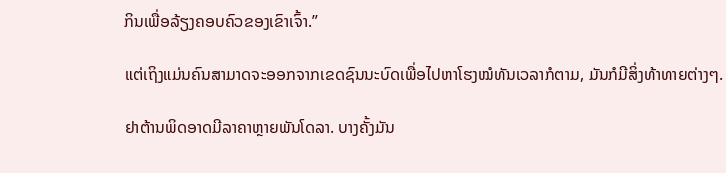ກິນເພື່ອລ້ຽງຄອບຄົວຂອງເຂົາເຈົ້າ.”

ແຕ່ເຖິງແມ່ນຄົນສາມາດຈະອອກຈາກເຂດຊົນນະບົດເພື່ອໄປຫາໂຮງໝໍທັນເວລາກໍຕາມ, ມັນກໍມີສິ່ງທ້າທາຍຕ່າງໆ.

ຢາຕ້ານພິດອາດມີລາຄາຫຼາຍພັນໂດລາ. ບາງຄັ້ງມັນ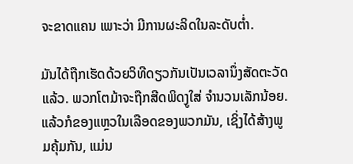ຈະຂາດແຄນ ເພາະວ່າ ມີການຜະລິດໃນລະດັບຕ່ຳ.

ມັນໄດ້ຖືກເຮັດດ້ວຍວິທີດຽວກັນເປັນເວລານຶ່ງສັດຕະວັດແລ້ວ. ພວກໂຕມ້າຈະຖືກສີດພິດງູໃສ່ ຈຳນວນເລັກນ້ອຍ. ແລ້ວກໍຂອງແຫຼວໃນເລືອດຂອງພວກມັນ, ເຊິ່ງໄດ້ສ້າງພູມຄຸ້ມກັນ, ແມ່ນ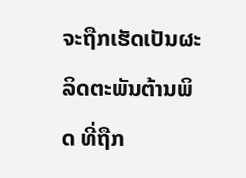ຈະຖືກເຮັດເປັນຜະລິດຕະພັນຕ້ານພິດ ທີ່ຖືກ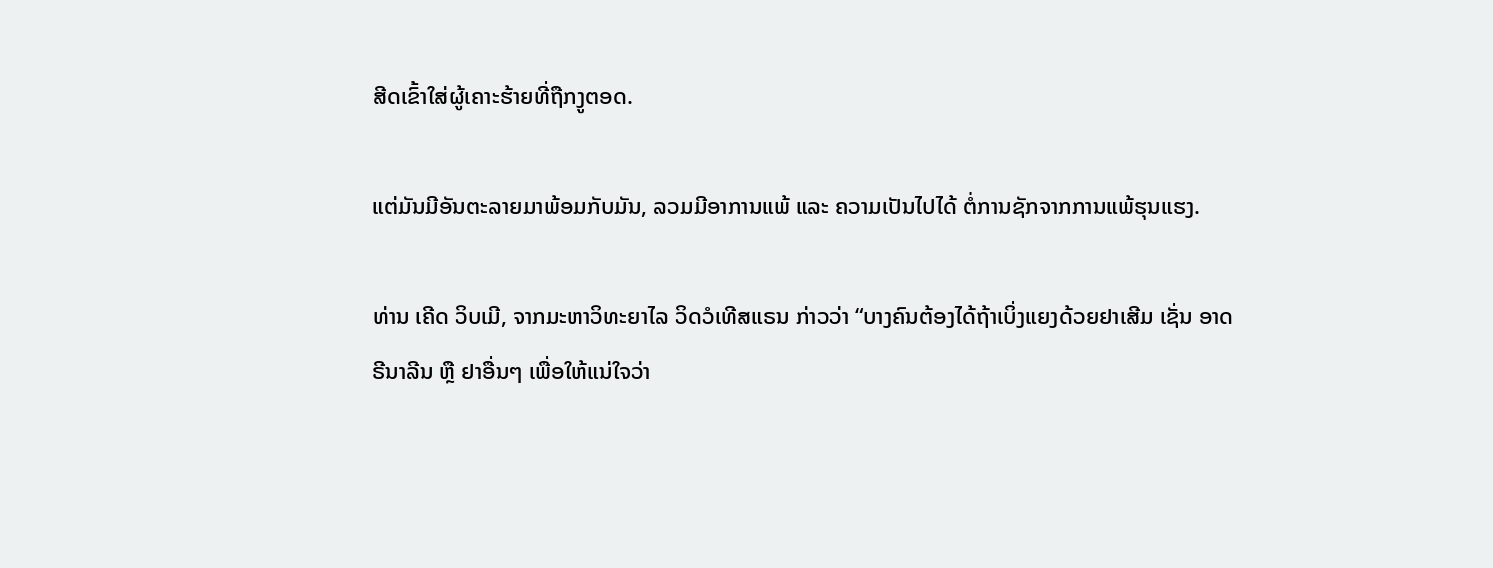ສີດເຂົ້າໃສ່ຜູ້ເຄາະຮ້າຍທີ່ຖືກງູຕອດ.

ແຕ່ມັນມີອັນຕະລາຍມາພ້ອມກັບມັນ, ລວມມີອາການແພ້ ແລະ ຄວາມເປັນໄປໄດ້ ຕໍ່ການຊັກຈາກການແພ້ຮຸນແຮງ.

ທ່ານ ເຄີດ ວິບເມີ, ຈາກມະຫາວິທະຍາໄລ ວິດວໍເທີສແຣນ ກ່າວວ່າ “ບາງຄົນຕ້ອງໄດ້ຖ້າເບິ່ງແຍງດ້ວຍຢາເສີມ ເຊັ່ນ ອາດຣີນາລີນ ຫຼື ຢາອື່ນໆ ເພື່ອໃຫ້ແນ່ໃຈວ່າ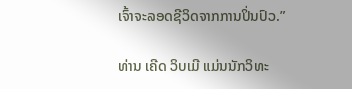ເຈົ້າຈະລອດຊີວິດຈາກການປິ່ນປົວ.”

ທ່ານ ເຄີດ ວິບເມີ ແມ່ນນັກວິທະ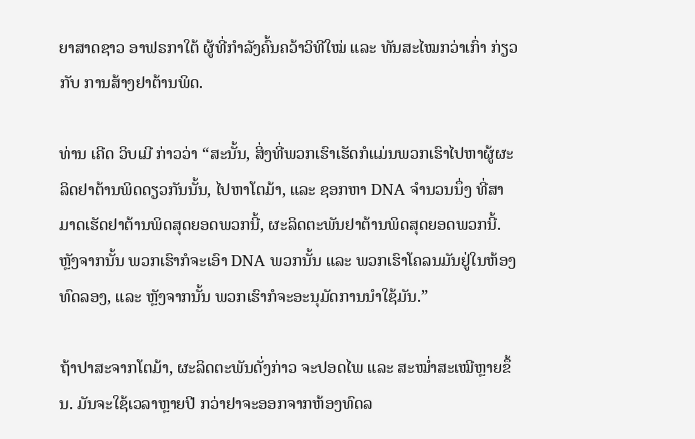ຍາສາດຊາວ ອາຟຣກາໃຕ້ ຜູ້ທີ່ກຳລັງຄົ້ນຄວ້າວິທີໃໝ່ ແລະ ທັນສະໄໝກວ່າເກົ່າ ກ່ຽວກັບ ການສ້າງຢາຕ້ານພິດ.

ທ່ານ ເຄີດ ວິບເມີ ກ່າວວ່າ “ສະນັ້ນ, ສິ່ງທີ່ພວກເຮົາເຮັດກໍແມ່ນພວກເຮົາໄປຫາຜູ້ຜະລິດຢາຕ້ານພິດດຽວກັນນັ້ນ, ໄປຫາໂຕມ້າ, ແລະ ຊອກຫາ DNA ຈຳນວນນຶ່ງ ທີ່ສາມາດເຮັດຢາຕ້ານພິດສຸດຍອດພວກນີ້, ຜະລິດຕະພັນຢາຕ້ານພິດສຸດຍອດພວກນີ້. ຫຼັງຈາກນັ້ນ ພວກເຮົາກໍຈະເອົາ DNA ພວກນັ້ນ ແລະ ພວກເຮົາໂຄລນມັນຢູ່ໃນຫ້ອງທົດລອງ, ແລະ ຫຼັງຈາກນັ້ນ ພວກເຮົາກໍຈະອະນຸມັດການນຳໃຊ້ມັນ.”

ຖ້າປາສະຈາກໂຕມ້າ, ຜະລິດຕະພັນດັ່ງກ່າວ ຈະປອດໄພ ແລະ ສະໝ່ຳສະເໝີຫຼາຍຂຶ້ນ. ມັນຈະໃຊ້ເວລາຫຼາຍປີ ກວ່າຢາຈະອອກຈາກຫ້ອງທົດລ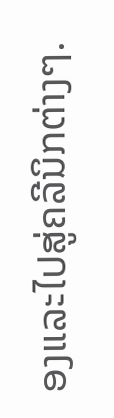ອງແລະໄປສູ່ຄລີນິກຕ່າງໆ.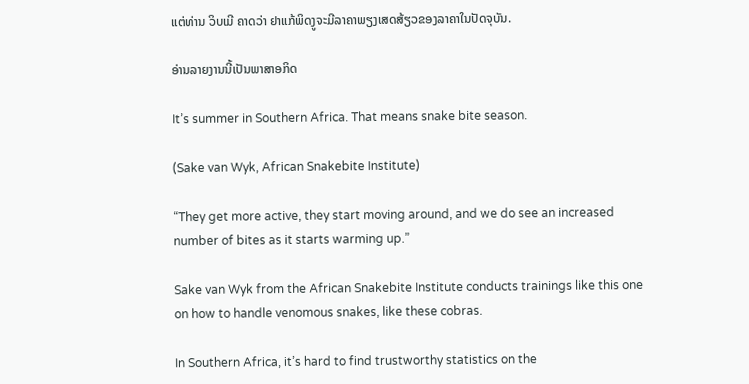ແຕ່ທ່ານ ວິບເມີ ຄາດວ່າ ຢາແກ້ພິດງູຈະມີລາຄາພຽງເສດສ້ຽວຂອງລາຄາໃນປັດຈຸບັນ.

ອ່ານລາຍງານນີ້ເປັນພາສາອກິດ

It’s summer in Southern Africa. That means snake bite season.

(Sake van Wyk, African Snakebite Institute)

“They get more active, they start moving around, and we do see an increased number of bites as it starts warming up.”

Sake van Wyk from the African Snakebite Institute conducts trainings like this one on how to handle venomous snakes, like these cobras.

In Southern Africa, it’s hard to find trustworthy statistics on the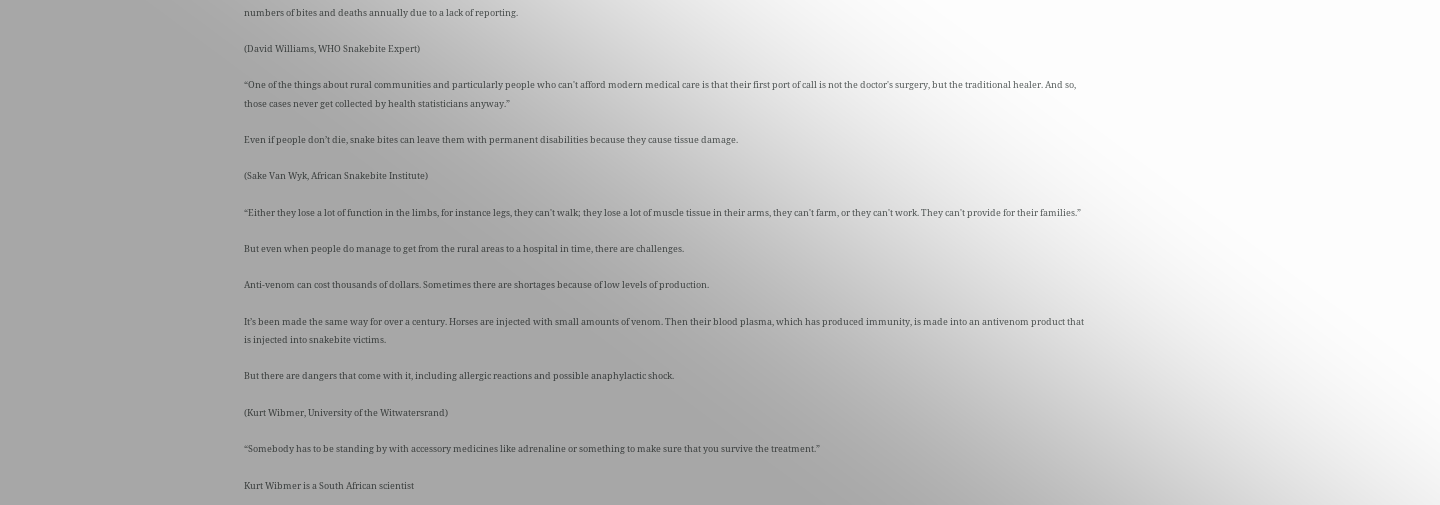numbers of bites and deaths annually due to a lack of reporting.

(David Williams, WHO Snakebite Expert)

“One of the things about rural communities and particularly people who can't afford modern medical care is that their first port of call is not the doctor's surgery, but the traditional healer. And so, those cases never get collected by health statisticians anyway.”

Even if people don’t die, snake bites can leave them with permanent disabilities because they cause tissue damage.

(Sake Van Wyk, African Snakebite Institute)

“Either they lose a lot of function in the limbs, for instance legs, they can't walk; they lose a lot of muscle tissue in their arms, they can't farm, or they can't work. They can't provide for their families.”

But even when people do manage to get from the rural areas to a hospital in time, there are challenges.

Anti-venom can cost thousands of dollars. Sometimes there are shortages because of low levels of production.

It’s been made the same way for over a century. Horses are injected with small amounts of venom. Then their blood plasma, which has produced immunity, is made into an antivenom product that is injected into snakebite victims.

But there are dangers that come with it, including allergic reactions and possible anaphylactic shock.

(Kurt Wibmer, University of the Witwatersrand)

“Somebody has to be standing by with accessory medicines like adrenaline or something to make sure that you survive the treatment.”

Kurt Wibmer is a South African scientist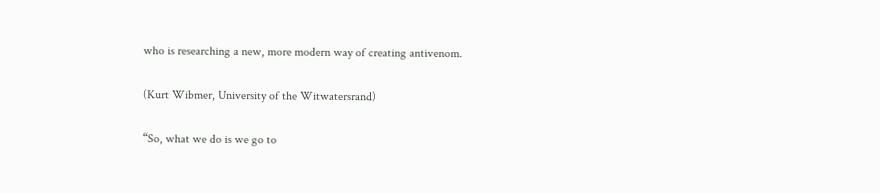who is researching a new, more modern way of creating antivenom.

(Kurt Wibmer, University of the Witwatersrand)

“So, what we do is we go to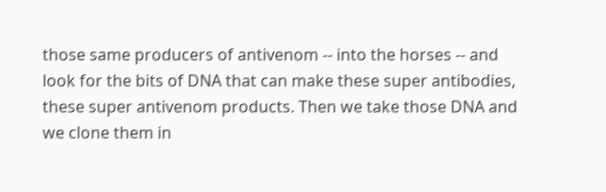those same producers of antivenom -- into the horses -- and look for the bits of DNA that can make these super antibodies, these super antivenom products. Then we take those DNA and we clone them in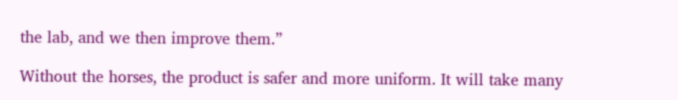the lab, and we then improve them.”

Without the horses, the product is safer and more uniform. It will take many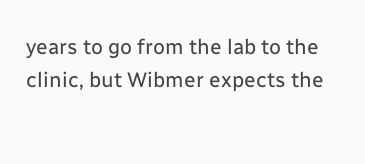years to go from the lab to the clinic, but Wibmer expects the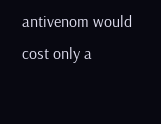antivenom would cost only a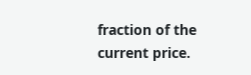fraction of the current price.